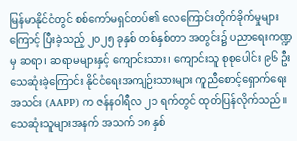မြန်မာနိုင်ငံတွင် စစ်ကော်မရှင်တပ်၏ လေကြောင်းတိုက်ခိုက်မှုများကြောင့် ပြီးခဲ့သည့် ၂၀၂၅ ခုနှစ် တစ်နှစ်တာ အတွင်း၌ ပညာရေးကဏ္ဍမှ ဆရာ၊ ဆရာမများနှင့် ကျောင်းသား၊ ကျောင်းသူ စုစုပေါင်း ၉၆ ဦး သေဆုံးခဲ့ကြောင်း နိုင်ငံရေးအကျဉ်းသားများ ကူညီစောင့်ရှောက်ရေးအသင်း (AAPP) က ဇန်နဝါရီလ ၂၁ ရက်တွင် ထုတ်ပြန်လိုက်သည်။
သေဆုံးသူများအနက် အသက် ၁၈ နှစ်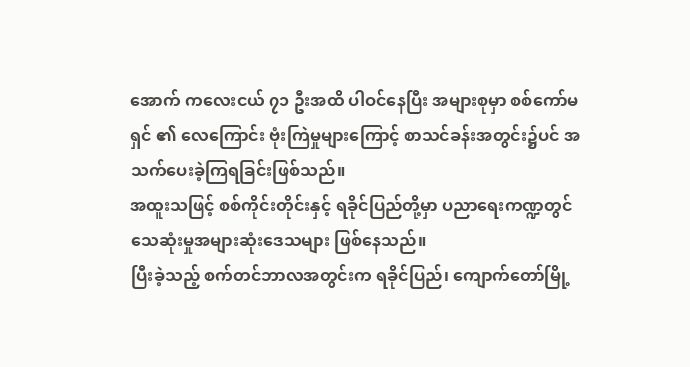အောက် ကလေးငယ် ၇၁ ဦးအထိ ပါဝင်နေပြီး အများစုမှာ စစ်ကော်မရှင် ၏ လေကြောင်း ဗုံးကြဲမှုများကြောင့် စာသင်ခန်းအတွင်း၌ပင် အသက်ပေးခဲ့ကြရခြင်းဖြစ်သည်။
အထူးသဖြင့် စစ်ကိုင်းတိုင်းနှင့် ရခိုင်ပြည်တို့မှာ ပညာရေးကဏ္ဍတွင် သေဆုံးမှုအများဆုံးဒေသများ ဖြစ်နေသည်။
ပြီးခဲ့သည့် စက်တင်ဘာလအတွင်းက ရခိုင်ပြည်၊ ကျောက်တော်မြို့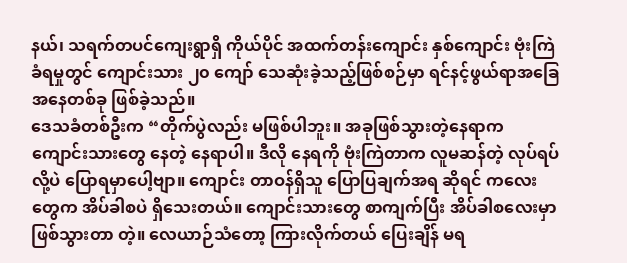နယ်၊ သရက်တပင်ကျေးရွာရှိ ကိုယ်ပိုင် အထက်တန်းကျောင်း နှစ်ကျောင်း ဗုံးကြဲခံရမှုတွင် ကျောင်းသား ၂၀ ကျော် သေဆုံးခဲ့သည့်ဖြစ်စဉ်မှာ ရင်နင့်ဖွယ်ရာအခြေအနေတစ်ခု ဖြစ်ခဲ့သည်။
ဒေသခံတစ်ဦးက “တိုက်ပွဲလည်း မဖြစ်ပါဘူး။ အခုဖြစ်သွားတဲ့နေရာက ကျောင်းသားတွေ နေတဲ့ နေရာပါ။ ဒီလို နေရကို ဗုံးကြဲတာက လူမဆန်တဲ့ လုပ်ရပ်လို့ပဲ ပြောရမှာပေါ့ဗျာ။ ကျောင်း တာဝန်ရှိသူ ပြောပြချက်အရ ဆိုရင် ကလေးတွေက အိပ်ခါစပဲ ရှိသေးတယ်။ ကျောင်းသားတွေ စာကျက်ပြီး အိပ်ခါစလေးမှာ ဖြစ်သွားတာ တဲ့။ လေယာဉ်သံတော့ ကြားလိုက်တယ် ပြေးချိန် မရ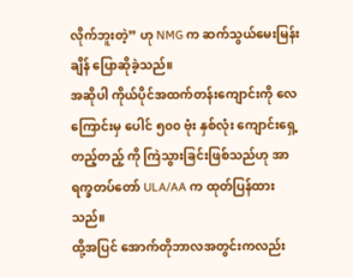လိုက်ဘူးတဲ့” ဟု NMG က ဆက်သွယ်မေးမြန်းချိန် ပြောဆိုခဲ့သည်။
အဆိုပါ ကိုယ်ပိုင်အထက်တန်းကျောင်းကို လေကြောင်းမှ ပေါင် ၅၀၀ ဗုံး နှစ်လုံး ကျောင်းရှေ့ တည့်တည့် ကို ကြဲသွားခြင်းဖြစ်သည်ဟု အာရက္ခတပ်တော် ULA/AA က ထုတ်ပြန်ထားသည်။
ထို့အပြင် အောက်တိုဘာလအတွင်းကလည်း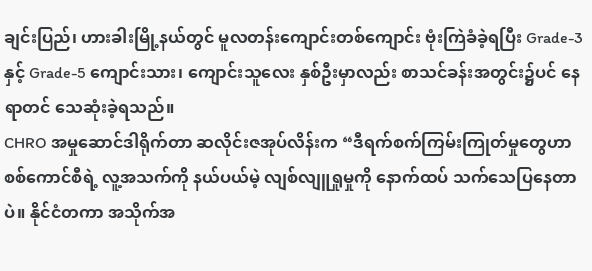ချင်းပြည်၊ ဟားခါးမြို့နယ်တွင် မူလတန်းကျောင်းတစ်ကျောင်း ဗုံးကြဲခံခဲ့ရပြီး Grade-3 နှင့် Grade-5 ကျောင်းသား၊ ကျောင်းသူလေး နှစ်ဦးမှာလည်း စာသင်ခန်းအတွင်း၌ပင် နေရာတင် သေဆုံးခဲ့ရသည်။
CHRO အမှုဆောင်ဒါရိုက်တာ ဆလိုင်းဇအုပ်လိန်းက “ဒီရက်စက်ကြမ်းကြုတ်မှုတွေဟာ စစ်ကောင်စီရဲ့ လူ့အသက်ကို နယ်ပယ်မဲ့ လျစ်လျူရှုမှုကို နောက်ထပ် သက်သေပြနေတာပဲ။ နိုင်ငံတကာ အသိုက်အ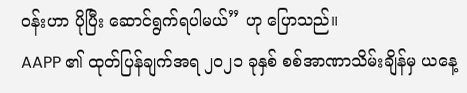ဝန်းဟာ ပိုပြီး ဆောင်ရွက်ရပါမယ်” ဟု ပြောသည်။
AAPP ၏ ထုတ်ပြန်ချက်အရ ၂၀၂၁ ခုနှစ် စစ်အာဏာသိမ်းချိန်မှ ယနေ့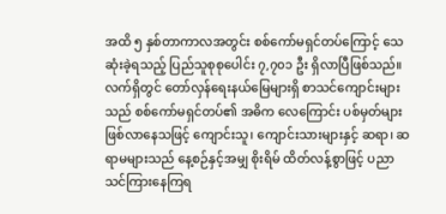အထိ ၅ နှစ်တာကာလအတွင်း စစ်ကော်မရှင်တပ်ကြောင့် သေဆုံးခဲ့ရသည့် ပြည်သူစုစုပေါင်း ၇,၇၀၁ ဦး ရှိလာပြီဖြစ်သည်။
လက်ရှိတွင် တော်လှန်ရေးနယ်မြေများရှိ စာသင်ကျောင်းများသည် စစ်ကော်မရှင်တပ်၏ အဓိက လေကြောင်း ပစ်မှတ်များ ဖြစ်လာနေသဖြင့် ကျောင်းသူ၊ ကျောင်းသားများနှင့် ဆရာ၊ ဆရာမများသည် နေ့စဉ်နှင့်အမျှ စိုးရိမ် ထိတ်လန့်စွာဖြင့် ပညာသင်ကြားနေကြရ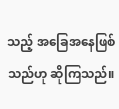သည့် အခြေအနေဖြစ်သည်ဟု ဆိုကြသည်။